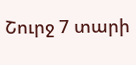Շուրջ 7 տարի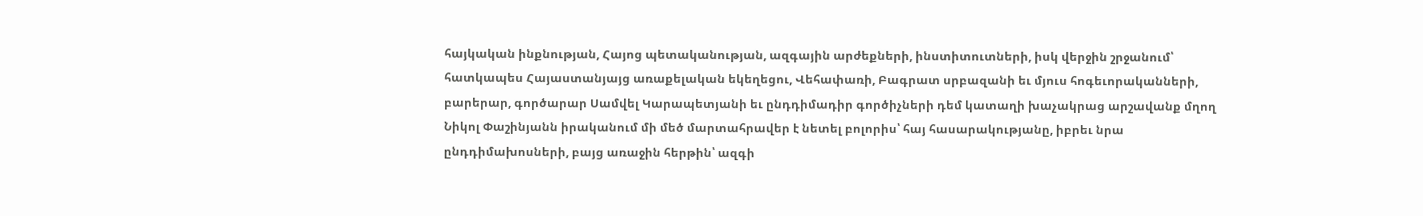հայկական ինքնության, Հայոց պետականության, ազգային արժեքների, ինստիտուտների, իսկ վերջին շրջանում՝ հատկապես Հայաստանյայց առաքելական եկեղեցու, Վեհափառի, Բագրատ սրբազանի եւ մյուս հոգեւորականների, բարերար, գործարար Սամվել Կարապետյանի եւ ընդդիմադիր գործիչների դեմ կատաղի խաչակրաց արշավանք մղող Նիկոլ Փաշինյանն իրականում մի մեծ մարտահրավեր է նետել բոլորիս՝ հայ հասարակությանը, իբրեւ նրա ընդդիմախոսների, բայց առաջին հերթին՝ ազգի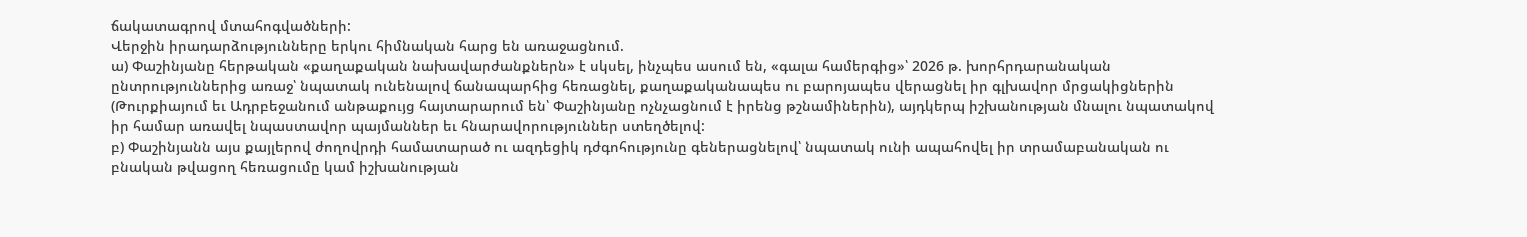ճակատագրով մտահոգվածների:
Վերջին իրադարձությունները երկու հիմնական հարց են առաջացնում.
ա) Փաշինյանը հերթական «քաղաքական նախավարժանքներն» է սկսել, ինչպես ասում են, «գալա համերգից»՝ 2026 թ. խորհրդարանական ընտրություններից առաջ՝ նպատակ ունենալով ճանապարհից հեռացնել, քաղաքականապես ու բարոյապես վերացնել իր գլխավոր մրցակիցներին (Թուրքիայում եւ Ադրբեջանում անթաքույց հայտարարում են՝ Փաշինյանը ոչնչացնում է իրենց թշնամիներին), այդկերպ իշխանության մնալու նպատակով իր համար առավել նպաստավոր պայմաններ եւ հնարավորություններ ստեղծելով:
բ) Փաշինյանն այս քայլերով ժողովրդի համատարած ու ազդեցիկ դժգոհությունը գեներացնելով՝ նպատակ ունի ապահովել իր տրամաբանական ու բնական թվացող հեռացումը կամ իշխանության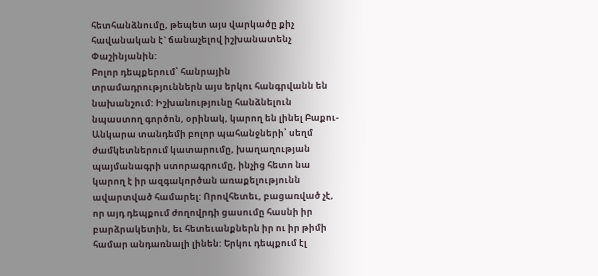հետհանձնումը, թեպետ այս վարկածը քիչ հավանական է` ճանաչելով իշխանատենչ Փաշինյանին:
Բոլոր դեպքերում՝ հանրային տրամադրություններն այս երկու հանգրվանն են նախանշում: Իշխանությունը հանձնելուն նպաստող գործոն, օրինակ, կարող են լինել Բաքու-Անկարա տանդեմի բոլոր պահանջների՝ սեղմ ժամկետներում կատարումը, խաղաղության պայմանագրի ստորագրումը, ինչից հետո նա կարող է իր ազգակործան առաքելությունն ավարտված համարել: Որովհետեւ, բացառված չէ, որ այդ դեպքում ժողովրդի ցասումը հասնի իր բարձրակետին, եւ հետեւանքներն իր ու իր թիմի համար անդառնալի լինեն: Երկու դեպքում էլ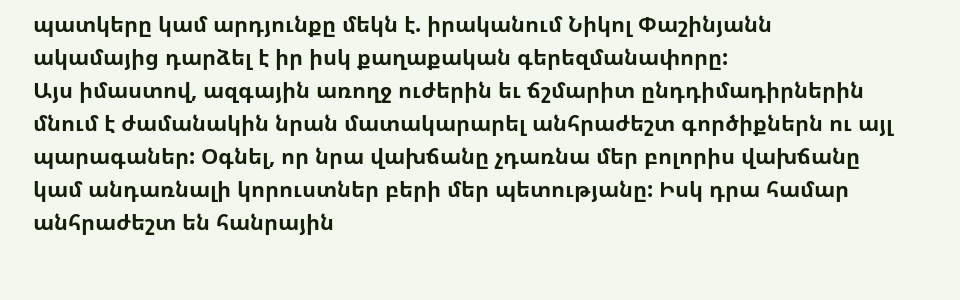պատկերը կամ արդյունքը մեկն է. իրականում Նիկոլ Փաշինյանն ակամայից դարձել է իր իսկ քաղաքական գերեզմանափորը:
Այս իմաստով, ազգային առողջ ուժերին եւ ճշմարիտ ընդդիմադիրներին մնում է ժամանակին նրան մատակարարել անհրաժեշտ գործիքներն ու այլ պարագաներ: Օգնել, որ նրա վախճանը չդառնա մեր բոլորիս վախճանը կամ անդառնալի կորուստներ բերի մեր պետությանը: Իսկ դրա համար անհրաժեշտ են հանրային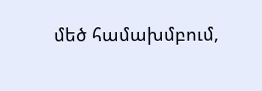մեծ համախմբում,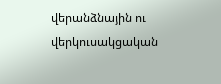վերանձնային ու վերկուսակցական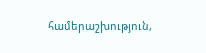համերաշխություն,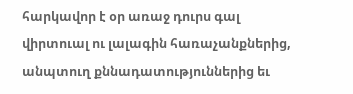հարկավոր է օր առաջ դուրս գալ վիրտուալ ու լալագին հառաչանքներից, անպտուղ քննադատություններից եւ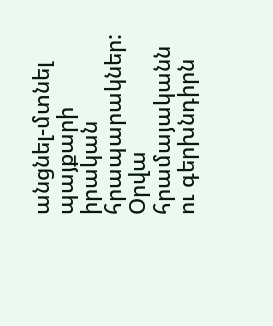անցնել-մտնել պայքարի իրական հրապարակներ: Օրվա հրամայականն ու գերխնդիրն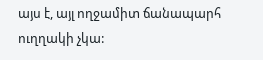այս է, այլ ողջամիտ ճանապարհ ուղղակի չկա: